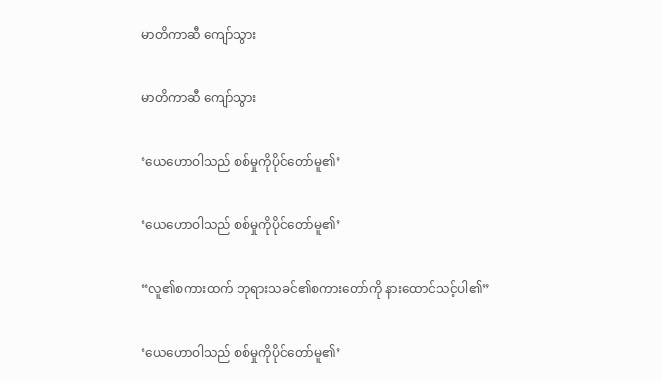မာတိကာဆီ ကျော်သွား

မာတိကာဆီ ကျော်သွား

‘ယေဟောဝါသည် စစ်မှုကိုပိုင်တော်မူ၏’

‘ယေဟောဝါသည် စစ်မှုကိုပိုင်တော်မူ၏’

“လူ၏စကားထက် ဘုရားသခင်၏စကားတော်ကို နားထောင်သင့်ပါ၏”

‘ယေဟောဝါသည် စစ်မှုကိုပိုင်တော်မူ၏’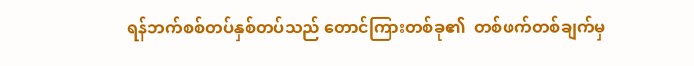ရန်ဘက်စစ်တပ်နှစ်တပ်သည် တောင်ကြားတစ်ခု၏  တစ်ဖက်တစ်ချက်မှ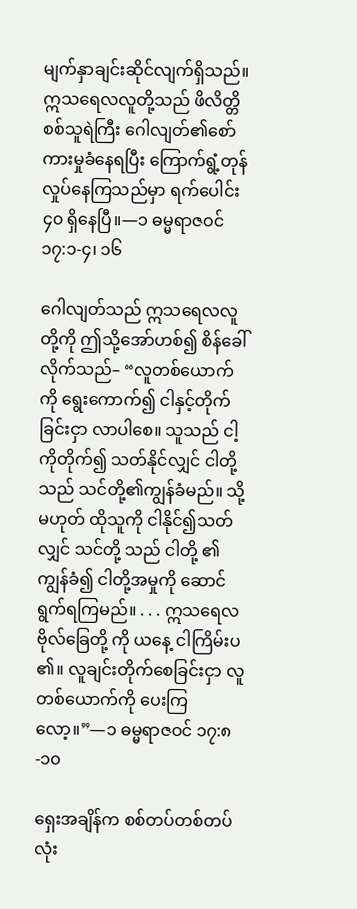မျက်နှာချင်းဆိုင်လျက်ရှိသည်။ ဣသရေလလူတို့သည် ဖိလိတ္တိစစ်သူရဲကြီး ဂေါလျတ်၏စော်ကားမှုခံနေရပြီး ကြောက်ရွံ့တုန်လှုပ်နေကြသည်မှာ ရက်ပေါင်း ၄၀ ရှိနေပြီ။—၁ ဓမ္မရာဇဝင် ၁၇:၁-၄၊ ၁၆

ဂေါလျတ်သည် ဣသရေလလူတို့ကို ဤသို့အော်ဟစ်၍ စိန်ခေါ်လိုက်သည်– “လူတစ်ယောက်ကို ရွေးကောက်၍ ငါနှင့်တိုက်ခြင်းငှာ လာပါစေ။ သူသည် ငါ့ကိုတိုက်၍ သတ်နိုင်လျှင် ငါတို့ သည် သင်တို့၏ကျွန်ခံမည်။ သို့မဟုတ် ထိုသူကို ငါနိုင်၍သတ်လျှင် သင်တို့ သည် ငါတို့ ၏ကျွန်ခံ၍ ငါတို့အမှုကို ဆောင်ရွက်ရကြမည်။ . . . ဣသရေလဗိုလ်ခြေတို့ ကို ယနေ့ ငါကြိမ်းပ၏။ လူချင်းတိုက်စေခြင်းငှာ လူတစ်ယောက်ကို ပေးကြလော့။”—၁ ဓမ္မရာဇဝင် ၁၇:၈-၁၀

ရှေးအချိန်က စစ်တပ်တစ်တပ်လုံး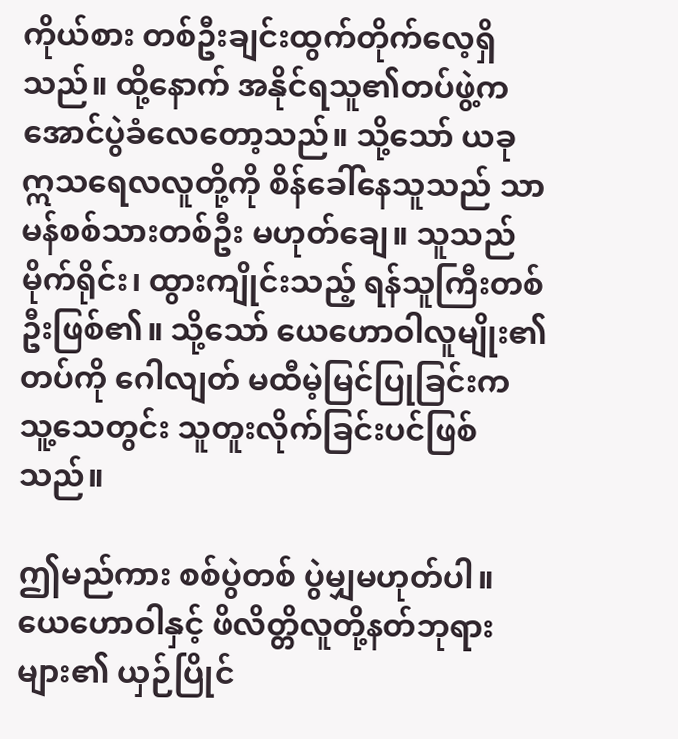ကိုယ်စား တစ်ဦးချင်းထွက်တိုက်လေ့ရှိသည်။ ထို့နောက် အနိုင်ရသူ၏တပ်ဖွဲ့က အောင်ပွဲခံလေတော့သည်။ သို့သော် ယခု ဣသရေလလူတို့ကို စိန်ခေါ်နေသူသည် သာမန်စစ်သားတစ်ဦး မဟုတ်ချေ။ သူသည် မိုက်ရိုင်း၊ ထွားကျိုင်းသည့် ရန်သူကြီးတစ်ဦးဖြစ်၏။ သို့သော် ယေဟောဝါလူမျိုး၏တပ်ကို ဂေါလျတ် မထီမဲ့မြင်ပြုခြင်းက သူ့သေတွင်း သူတူးလိုက်ခြင်းပင်ဖြစ်သည်။

ဤမည်ကား စစ်ပွဲတစ် ပွဲမျှမဟုတ်ပါ။ ယေဟောဝါနှင့် ဖိလိတ္တိလူတို့နတ်ဘုရားများ၏ ယှဉ်ပြိုင်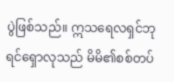ပွဲဖြစ်သည်။ ဣသရေလရှင်ဘုရင်ရှောလုသည် မိမိ၏စစ်တပ်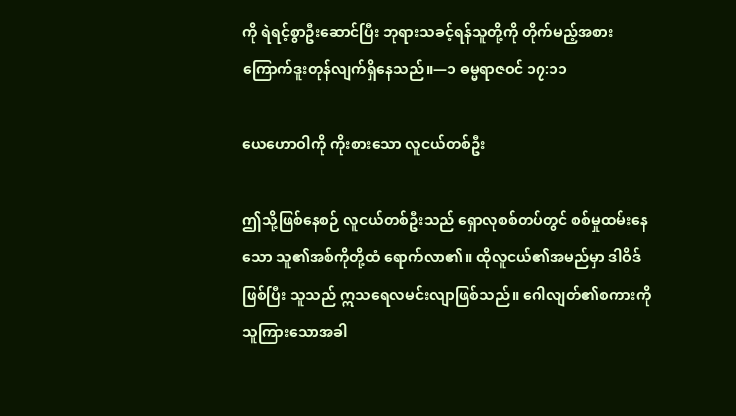ကို ရဲရင့်စွာဦးဆောင်ပြီး ဘုရားသခင့်ရန်သူတို့ကို တိုက်မည့်အစား ကြောက်ဒူးတုန်လျက်ရှိနေသည်။—၁ ဓမ္မရာဇဝင် ၁၇:၁၁

ယေဟောဝါကို ကိုးစားသော လူငယ်တစ်ဦး

ဤသို့ဖြစ်နေစဉ် လူငယ်တစ်ဦးသည် ရှောလုစစ်တပ်တွင် စစ်မှုထမ်းနေသော သူ၏အစ်ကိုတို့ထံ ရောက်လာ၏။ ထိုလူငယ်၏အမည်မှာ ဒါဝိဒ်ဖြစ်ပြီး သူသည် ဣသရေလမင်းလျာဖြစ်သည်။ ဂေါလျတ်၏စကားကို သူကြားသောအခါ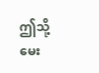ဤသို့မေး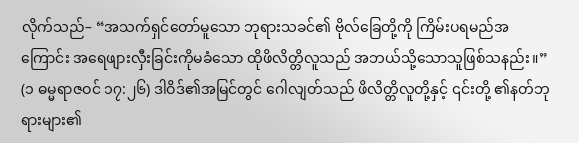လိုက်သည်– “အသက်ရှင်တော်မူသော ဘုရားသခင်၏ ဗိုလ်ခြေတို့ကို ကြိမ်းပရမည်အကြောင်း အရေဖျားလှီးခြင်းကိုမခံသော ထိုဖိလိတ္တိလူသည် အဘယ်သို့သောသူဖြစ်သနည်း။” (၁ ဓမ္မရာဇဝင် ၁၇:၂၆) ဒါဝိဒ်၏အမြင်တွင် ဂေါလျတ်သည် ဖိလိတ္တိလူတို့နှင့် ၎င်းတို့ ၏နတ်ဘုရားများ၏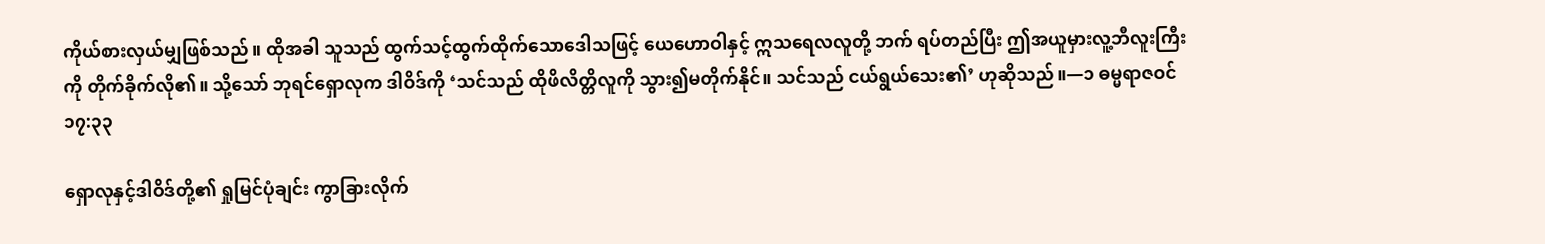ကိုယ်စားလှယ်မျှဖြစ်သည်။ ထိုအခါ သူသည် ထွက်သင့်ထွက်ထိုက်သောဒေါသဖြင့် ယေဟောဝါနှင့် ဣသရေလလူတို့ ဘက် ရပ်တည်ပြီး ဤအယူမှားလူ့ဘီလူးကြီးကို တိုက်ခိုက်လို၏။ သို့သော် ဘုရင်ရှောလုက ဒါဝိဒ်ကို ‘သင်သည် ထိုဖိလိတ္တိလူကို သွား၍မတိုက်နိုင်။ သင်သည် ငယ်ရွယ်သေး၏’ ဟုဆိုသည်။—၁ ဓမ္မရာဇဝင် ၁၇:၃၃

ရှောလုနှင့်ဒါဝိဒ်တို့၏ ရှုမြင်ပုံချင်း ကွာခြားလိုက်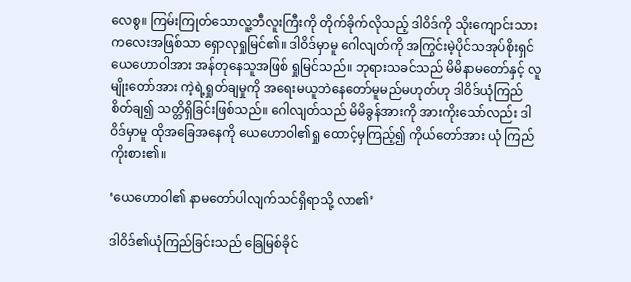လေစွ။ ကြမ်းကြုတ်သောလူ့ဘီလူးကြီးကို တိုက်ခိုက်လိုသည့် ဒါဝိဒ်ကို သိုးကျောင်းသားကလေးအဖြစ်သာ ရှောလုရှုမြင်၏။ ဒါဝိဒ်မှာမူ ဂေါလျတ်ကို အကြွင်းမဲ့ပိုင်သအုပ်စိုးရှင် ယေဟောဝါအား အန်တုနေသူအဖြစ် ရှုမြင်သည်။ ဘုရားသခင်သည် မိမိနာမတော်နှင့် လူမျိုးတော်အား ကဲ့ရဲ့ရှုတ်ချမှုကို အရေးမယူဘဲနေတော်မူမည်မဟုတ်ဟု ဒါဝိဒ်ယုံကြည်စိတ်ချ၍ သတ္တိရှိခြင်းဖြစ်သည်။ ဂေါလျတ်သည် မိမိခွန်အားကို အားကိုးသော်လည်း ဒါဝိဒ်မှာမူ ထိုအခြေအနေကို ယေဟောဝါ၏ရှု ထောင့်မှကြည့်၍ ကိုယ်တော်အား ယုံ ကြည်ကိုးစား၏။

‘ယေဟောဝါ၏ နာမတော်ပါလျက်သင်ရှိရာသို့ လာ၏’

ဒါဝိဒ်၏ယုံကြည်ခြင်းသည် ခြေမြစ်ခိုင်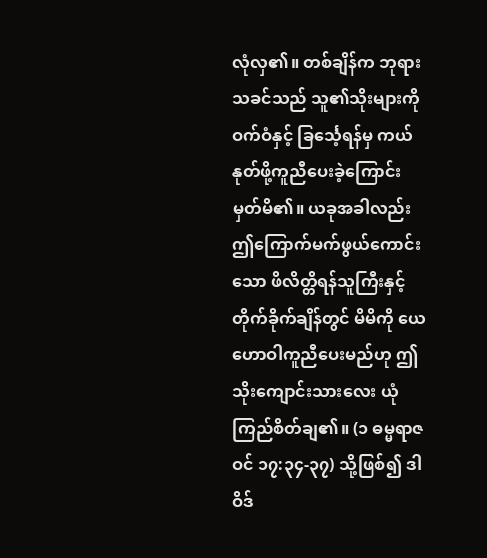လုံလှ၏။ တစ်ချိန်က ဘုရားသခင်သည် သူ၏သိုးများကို ဝက်ဝံနှင့် ခြင်္သေ့ရန်မှ ကယ်နုတ်ဖို့ကူညီပေးခဲ့ကြောင်းမှတ်မိ၏။ ယခုအခါလည်း ဤကြောက်မက်ဖွယ်ကောင်းသော ဖိလိတ္တိရန်သူကြီးနှင့် တိုက်ခိုက်ချိန်တွင် မိမိကို ယေဟောဝါကူညီပေးမည်ဟု ဤသိုးကျောင်းသားလေး ယုံကြည်စိတ်ချ၏။ (၁ ဓမ္မရာဇဝင် ၁၇:၃၄-၃၇) သို့ဖြစ်၍ ဒါဝိဒ်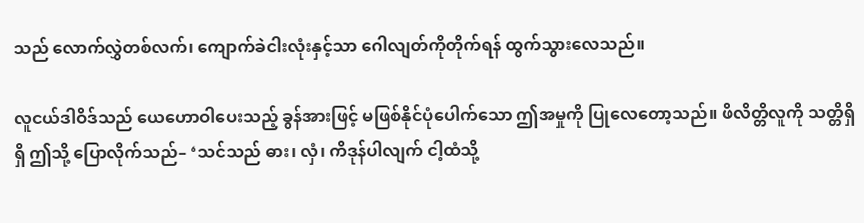သည် လောက်လွှဲတစ်လက်၊ ကျောက်ခဲငါးလုံးနှင့်သာ ဂေါလျတ်ကိုတိုက်ရန် ထွက်သွားလေသည်။

လူငယ်ဒါဝိဒ်သည် ယေဟောဝါပေးသည့် ခွန်အားဖြင့် မဖြစ်နိုင်ပုံပေါက်သော ဤအမှုကို ပြုလေတော့သည်။ ဖိလိတ္တိလူကို သတ္တိရှိရှိ ဤသို့ ပြောလိုက်သည်– ‘သင်သည် ဓား၊ လှံ၊ ကိဒုန်ပါလျက် ငါ့ထံသို့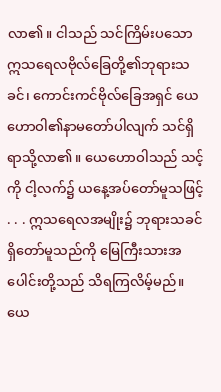လာ၏။ ငါသည် သင်ကြိမ်းပသော ဣသရေလဗိုလ်ခြေတို့၏ဘုရားသခင်၊ ကောင်းကင်ဗိုလ်ခြေအရှင် ယေဟောဝါ၏နာမတော်ပါလျက် သင်ရှိရာသို့လာ၏။ ယေဟောဝါသည် သင့်ကို ငါ့လက်၌ ယနေ့အပ်တော်မူသဖြင့် . . . ဣသရေလအမျိုး၌ ဘုရားသခင်ရှိတော်မူသည်ကို မြေကြီးသားအပေါင်းတို့သည် သိရကြလိမ့်မည်။ ယေ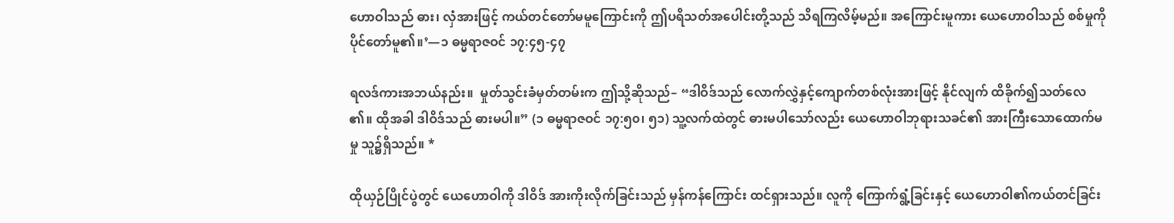ဟောဝါသည် ဓား၊ လှံအားဖြင့် ကယ်တင်တော်မမူကြောင်းကို ဤပရိသတ်အပေါင်းတို့သည် သိရကြလိမ့်မည်။ အကြောင်းမူကား ယေဟောဝါသည် စစ်မှုကိုပိုင်တော်မူ၏။’—၁ ဓမ္မရာဇဝင် ၁၇:၄၅-၄၇

ရလဒ်ကားအဘယ်နည်း။  မှုတ်သွင်းခံမှတ်တမ်းက ဤသို့ဆိုသည်– “ဒါဝိဒ်သည် လောက်လွှဲနှင့်ကျောက်တစ်လုံးအားဖြင့် နိုင်လျက် ထိခိုက်၍သတ်လေ၏။ ထိုအခါ ဒါဝိဒ်သည် ဓားမပါ။” (၁ ဓမ္မရာဇဝင် ၁၇:၅၀၊ ၅၁) သူ့လက်ထဲတွင် ဓားမပါသော်လည်း ယေဟောဝါဘုရားသခင်၏ အားကြီးသောထောက်မမှု သူ၌ရှိသည်။ *

ထိုယှဉ်ပြိုင်ပွဲတွင် ယေဟောဝါကို ဒါဝိဒ် အားကိုးလိုက်ခြင်းသည် မှန်ကန်ကြောင်း ထင်ရှားသည်။ လူကို ကြောက်ရွံ့ခြင်းနှင့် ယေဟောဝါ၏ကယ်တင်ခြင်း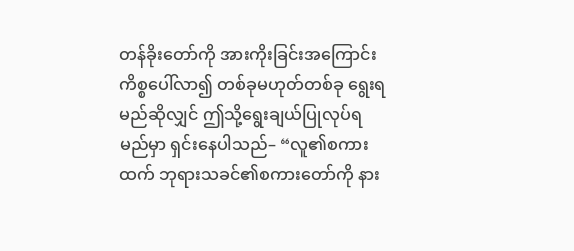တန်ခိုးတော်ကို အားကိုးခြင်းအကြောင်းကိစ္စပေါ်လာ၍ တစ်ခုမဟုတ်တစ်ခု ရွေးရမည်ဆိုလျှင် ဤသို့ရွေးချယ်ပြုလုပ်ရမည်မှာ ရှင်းနေပါသည်– “လူ၏စကားထက် ဘုရားသခင်၏စကားတော်ကို နား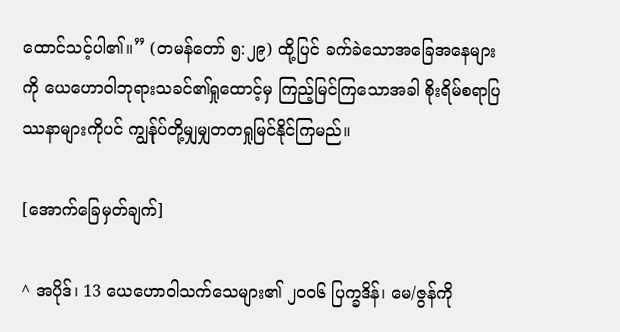ထောင်သင့်ပါ၏။” (တမန်တော် ၅:၂၉) ထို့ပြင် ခက်ခဲသောအခြေအနေများကို ယေဟောဝါဘုရားသခင်၏ရှုထောင့်မှ ကြည့်မြင်ကြသောအခါ စိုးရိမ်စရာပြဿနာများကိုပင် ကျွန်ုပ်တို့မျှမျှတတရှုမြင်နိုင်ကြမည်။

[အောက်ခြေမှတ်ချက်]

^ အပိုဒ်၊ 13 ယေဟောဝါသက်သေများ၏ ၂၀၀၆ ပြက္ခဒိန်၊ မေ/ဇွန်ကို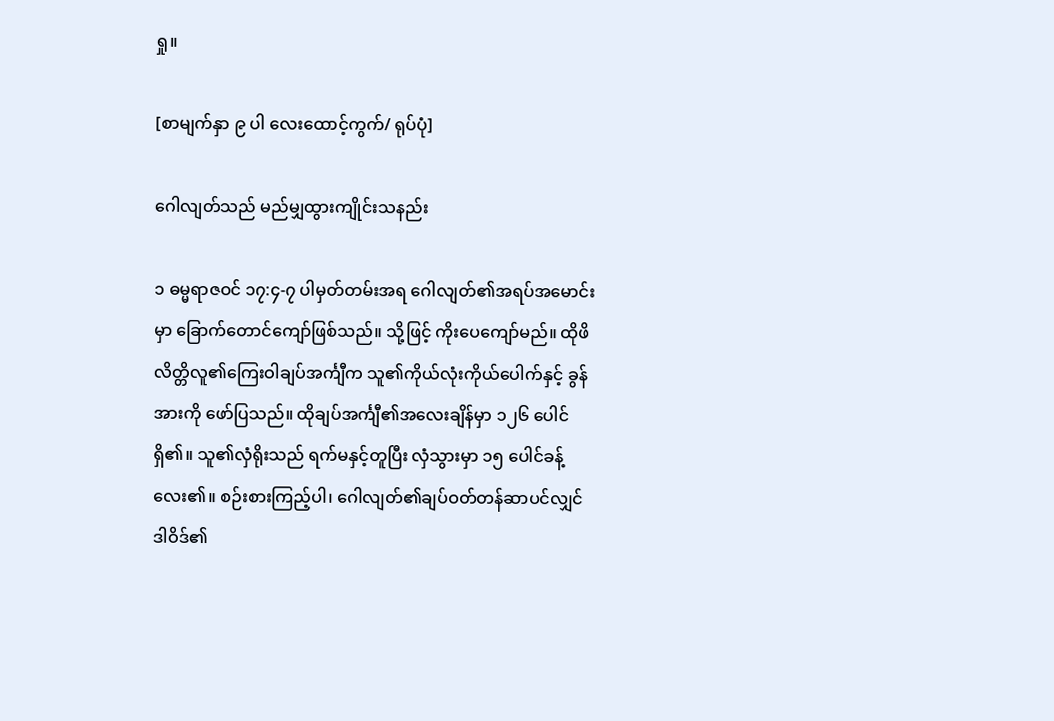ရှု။

[စာမျက်နှာ ၉ ပါ လေးထောင့်ကွက်/ ရုပ်ပုံ]

ဂေါလျတ်သည် မည်မျှထွားကျိုင်းသနည်း

၁ ဓမ္မရာဇဝင် ၁၇:၄-၇ ပါမှတ်တမ်းအရ ဂေါလျတ်၏အရပ်အမောင်းမှာ ခြောက်တောင်ကျော်ဖြစ်သည်။ သို့ဖြင့် ကိုးပေကျော်မည်။ ထိုဖိလိတ္တိလူ၏ကြေးဝါချပ်အင်္ကျီက သူ၏ကိုယ်လုံးကိုယ်ပေါက်နှင့် ခွန်အားကို ဖော်ပြသည်။ ထိုချပ်အင်္ကျီ၏အလေးချိန်မှာ ၁၂၆ ပေါင်ရှိ၏။ သူ၏လှံရိုးသည် ရက်မနှင့်တူပြီး လှံသွားမှာ ၁၅ ပေါင်ခန့်လေး၏။ စဉ်းစားကြည့်ပါ၊ ဂေါလျတ်၏ချပ်ဝတ်တန်ဆာပင်လျှင် ဒါဝိဒ်၏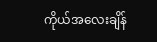ကိုယ်အလေးချိန်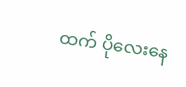ထက် ပိုလေးနေ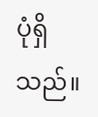ပုံရှိသည်။